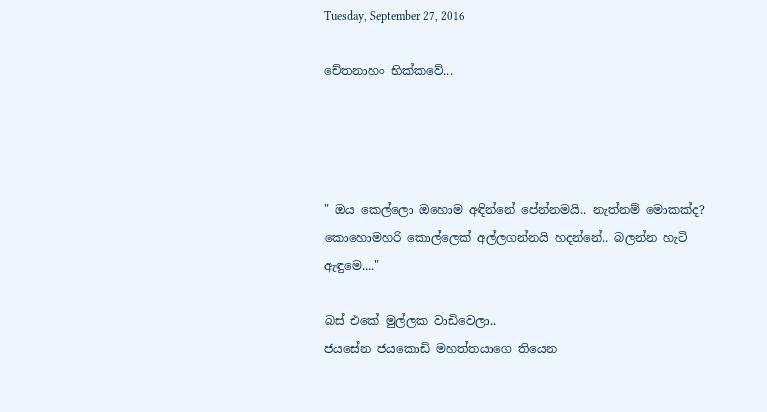Tuesday, September 27, 2016

චේතනාහං භික්කවේ...




" ඔය කෙල්ලො ඔහොම අඳින්නේ පේන්නමයි.. නැත්නම් මොකක්ද? කොහොමහරි කොල්ලෙක් අල්ලගන්නයි හදන්නේ.. බලන්න හැටි ඇඳුමෙ...."

බස් එකේ මුල්ලක වාඩිවෙලා..
ජයසේන ජයකොඩි මහත්තයාගෙ තියෙන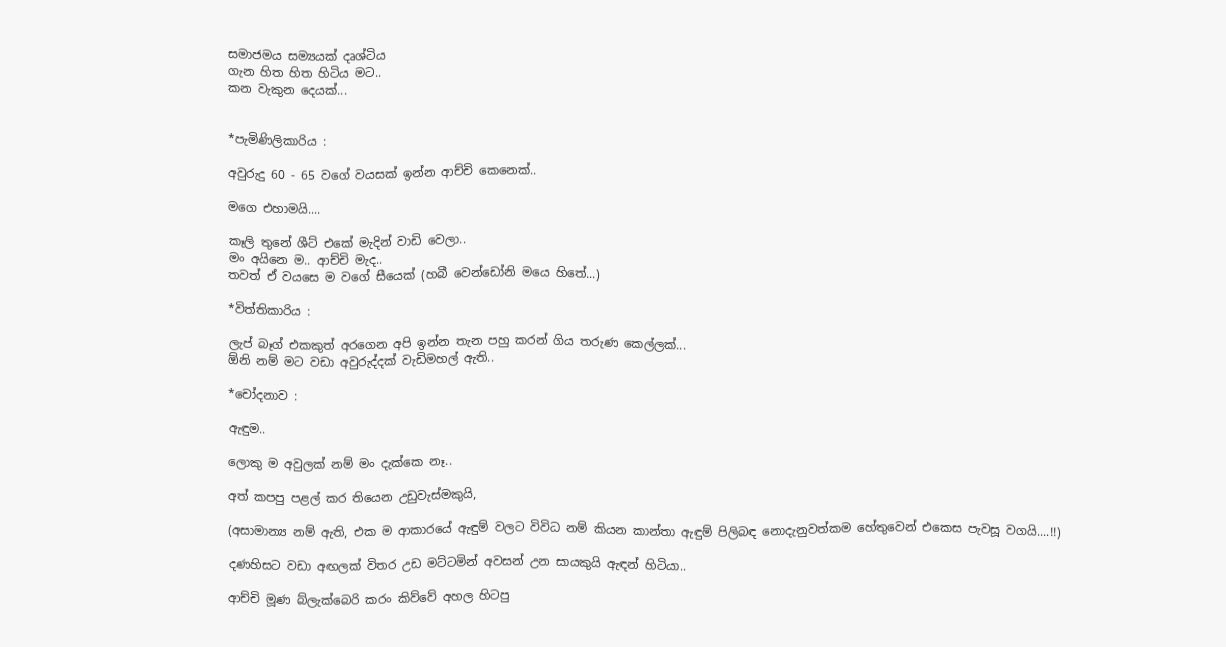සමාජමය සම්‍යයක් දෘශ්‍ටිය
ගැන හිත හිත හිටිය මට..
කන වැකුන දෙයක්...


*පැමිණිලිකාරිය :

අවුරුදු 60 - 65 වගේ වයසක් ඉන්න ආච්චි කෙනෙක්..

මගෙ එහාමයි....

කෑලි තුනේ ශීට් එකේ මැදින් වාඩි වෙලා..
මං අයිනෙ ම.. ආච්චි මැද..
තවත් ඒ වයසෙ ම වගේ සීයෙක් (හබී වෙන්ඩෝනි මයෙ හිතේ...)

*විත්තිකාරිය :

ලැප් බෑග් එකකුත් අරගෙන අපි ඉන්න තැන පහු කරන් ගිය තරුණ කෙල්ලක්...
ඕනි නම් මට වඩා අවුරුද්දක් වැඩිමහල් ඇති..

*චෝදනාව :

ඇඳුම..

ලොකු ම අවුලක් නම් මං දැක්කෙ නෑ..

අත් කපපු පළල් කර තියෙන උඩුවැස්මකුයි,

(අසාමාන්‍ය නම් ඇති, එක ම ආකාරයේ ඇඳුම් වලට විවිධ නම් කියන කාන්තා ඇඳුම් පිලිබඳ නොදැනුවත්කම හේතුවෙන් එකෙස පැවසූ වගයි....!!)

දණහිසට වඩා අඟලක් විතර උඩ මට්ටමින් අවසන් උන සායකුයි ඇඳන් හිටියා..

ආච්චි මූණ බ්ලැක්බෙරි කරං කිව්වේ අහල හිටපු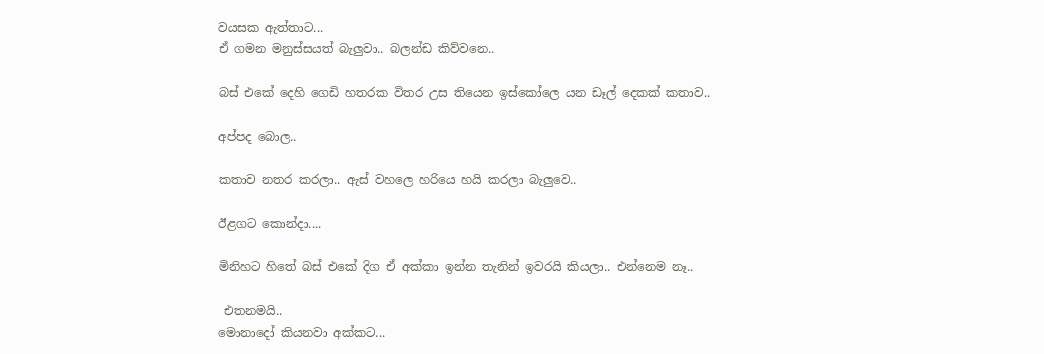වයසක ඇත්තාට...
ඒ ගමන මනුස්සයත් බැලුවා.. බලන්ඩ කිව්වනෙ..

බස් එකේ දෙහි ගෙඩි හතරක විතර උස තියෙන ඉස්කෝලෙ යන ඩෑල් දෙකක් කතාව..

අප්පද බොල..

කතාව නතර කරලා.. ඇස් වහලෙ හරියෙ හයි කරලා බැලුවෙ..

ඊළගට කොන්දා....

මිනිහට හිතේ බස් එකේ දිග ඒ අක්කා ඉන්න තැනින් ඉවරයි කියලා.. එන්නෙම නෑ..

 එතනමයි..
මොනාදෝ කියනවා අක්කට...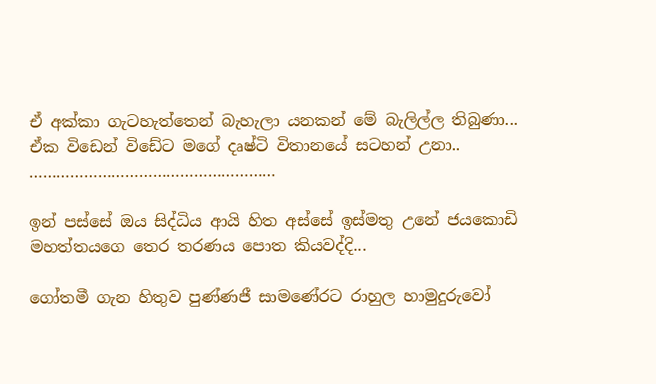ඒ අක්කා ගැටහැත්තෙන් බැහැලා යනකන් මේ බැලිල්ල තිබුණා...
ඒක විඩෙන් විඩේට මගේ දෘෂ්ටි විතානයේ සටහන් උනා..
………………………………………………

ඉන් පස්සේ ඔය සිද්ධිය ආයි හිත අස්සේ ඉස්මතු උනේ ජයකොඩි මහත්තයගෙ තෙර තරණය පොත කියවද්දි...

ගෝතමී ගැන හිතුව පුණ්ණජී සාමණේරට රාහුල හාමුදුරුවෝ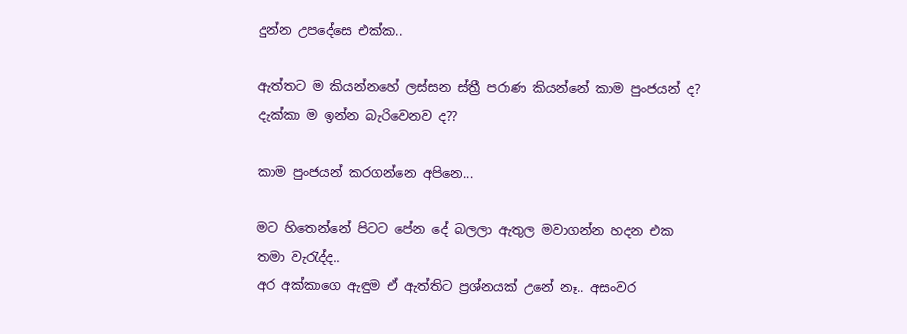දුන්න උපදේසෙ එක්ක..

ඇත්තට ම කියන්නහේ ලස්සන ස්ත්‍රී පරාණ කියන්නේ කාම පුංජයන් ද? දැක්කා ම ඉන්න බැරිවෙනව ද??

කාම පුංජයන් කරගන්නෙ අපිනෙ...

මට හිතෙන්නේ පිටට පේන දේ බලලා ඇතුල මවාගන්න හදන එක තමා වැරැද්ද..
අර අක්කාගෙ ඇඳුම ඒ ඇත්තිට ප්‍රශ්නයක් උනේ නෑ.. අසංවර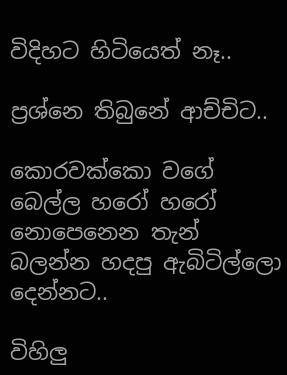විදිහට හිටියෙත් නෑ..

ප්‍රශ්නෙ තිබුනේ ආච්චිට..

කොරවක්කො වගේ බෙල්ල හරෝ හරෝ නොපෙනෙන තැන් බලන්න හදපු ඇබිටිල්ලො දෙන්නට..

විහිලු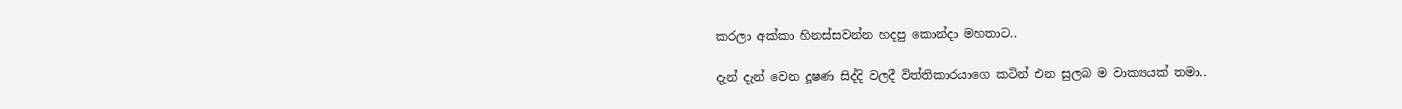කරලා අක්කා හිනස්සවන්න හදපු කොන්දා මහතාට..

දැන් දැන් වෙන දූෂණ සිද්දි වලදී විත්තිකාරයාගෙ කටින් එන සුලබ ම වාක්‍යයක් තමා..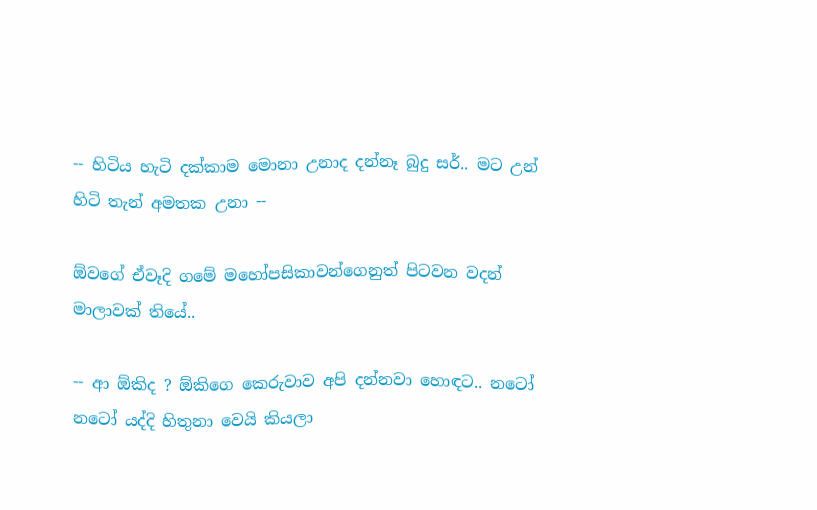-- හිටිය හැටි දක්කාම මොනා උනාද දන්නෑ බුදු සර්.. මට උන් හිටි තැන් අමතක උනා --

ඕවගේ ඒවෑදි ගමේ මහෝපසිකාවන්ගෙනුත් පිටවන වදන් මාලාවක් තියේ..

-- ආ ඕකිද ? ඕකිගෙ කෙරුවාව අපි දන්නවා හොඳට.. නටෝ නටෝ යද්දි හිතුනා වෙයි කියලා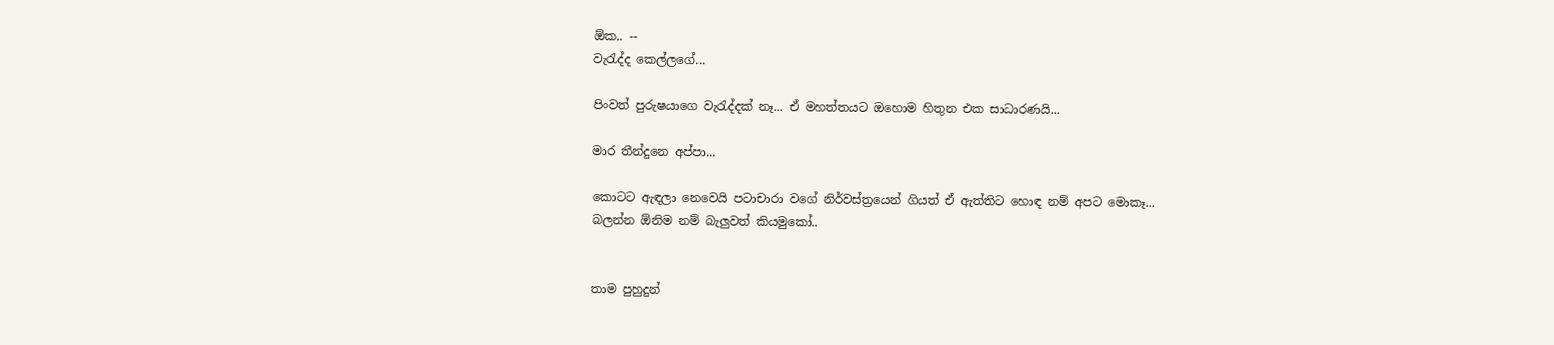ඕක.. --
වැරැද්ද කෙල්ලගේ...

පිංවත් පුරුෂයාගෙ වැරැද්දක් නෑ... ඒ මහත්තයට ඔහොම හිතුන එක සාධාරණයි...

මාර තීන්දුනෙ අප්පා...

කොටට ඇඳලා නෙවෙයි පටාචාරා වගේ නිර්වස්ත්‍රයෙන් ගියත් ඒ ඇත්තිට හොඳ නම් අපට මොකෑ...
බලන්න ඕනිම නම් බැලුවත් කියමුකෝ..


තාම පුහුදුන්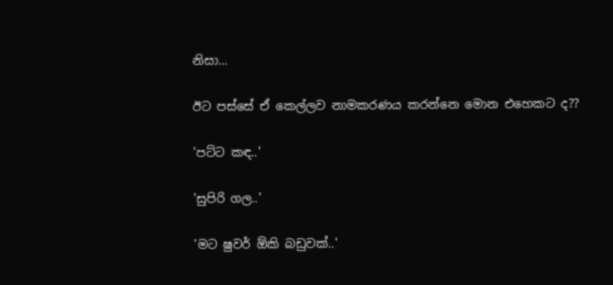නිසා...

ඊට පස්සේ ඒ කෙල්ලව නාමකරණය කරන්නෙ මොන එහෙකට ද??

'පට්ට කඳ..'

'සුපිරි ගල..'

'මට ෂුවර් ඕකි බඩුවක්..'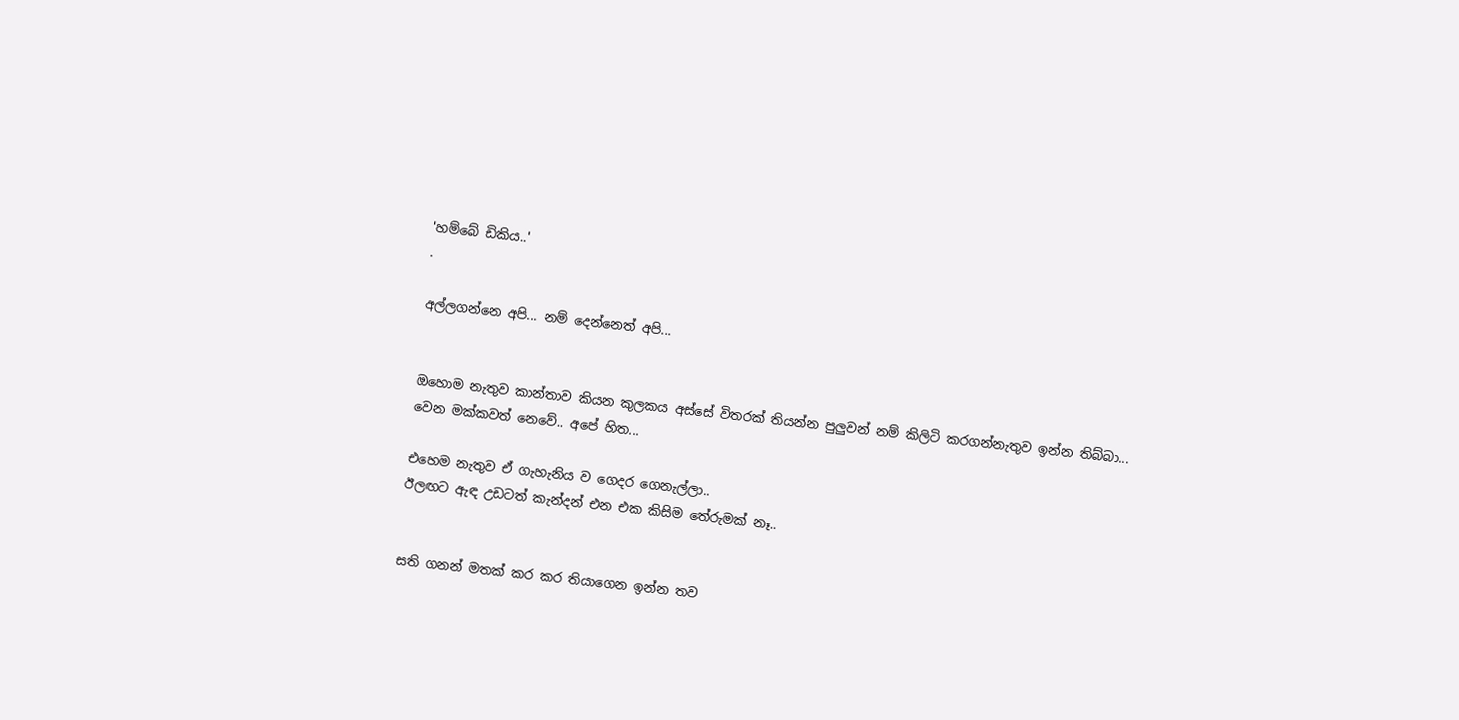'හම්බේ ඩිකිය..'
.

අල්ලගන්නෙ අපි... නම් දෙන්නෙත් අපි...


ඔහොම නැතුව කාන්තාව කියන කුලකය අස්සේ විතරක් තියන්න පුලුවන් නම් කිලිටි කරගන්නැතුව ඉන්න තිබ්බා...
වෙන මක්කවත් නෙවේ.. අපේ හිත...

එහෙම නැතුව ඒ ගැහැනිය ව ගෙදර ගෙනැල්ලා..
ඊලඟට ඇඳ උඩටත් කැන්දන් එන එක කිසිම තේරුමක් නෑ..


සති ගනන් මතක් කර කර තියාගෙන ඉන්න තව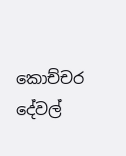කොච්චර දේවල්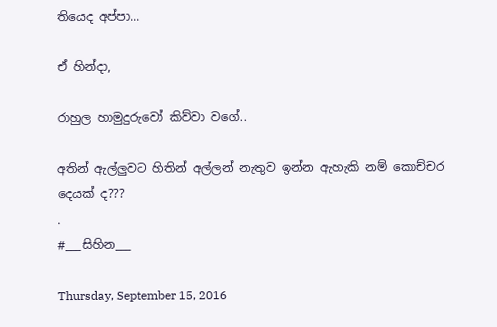තියෙද අප්පා...

ඒ හින්දා,

රාහුල හාමුදුරුවෝ කිව්වා වගේ..

අතින් ඇල්ලුවට හිතින් අල්ලන් නැතුව ඉන්න ඇහැකි නම් කොච්චර දෙයක් ද???
.
#___සිහින___

Thursday, September 15, 2016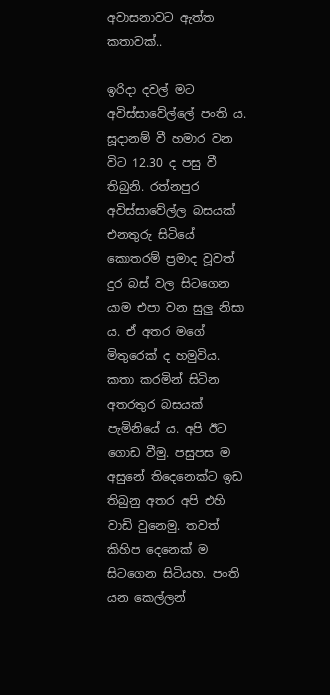අවාසනාවට ඇත්ත කතාවක්..

ඉරිදා දවල් මට අවිස්සාවේල්ලේ පංති ය. සූදානම් වී හමාර වන විට 12.30 ද පසු වී තිබුනි. රත්නපුර අවිස්සාවේල්ල බසයක් එනතුරු සිටියේ කොතරම් ප්‍රමාද වූවත් දුර බස් වල සිටගෙන යාම එපා වන සුලු නිසා ය. ඒ අතර මගේ මිතුරෙක් ද හමුවිය. කතා කරමින් සිටින අතරතුර බසයක් පැමිනියේ ය. අපි ඊට ගොඩ වීමු. පසුපස ම අසුනේ තිදෙනෙක්ට ඉඩ තිබුනු අතර අපි එහි වාඩි වුනෙමු. තවත් කිහිප දෙනෙක් ම සිටගෙන සිටියහ. පංති යන කෙල්ලන්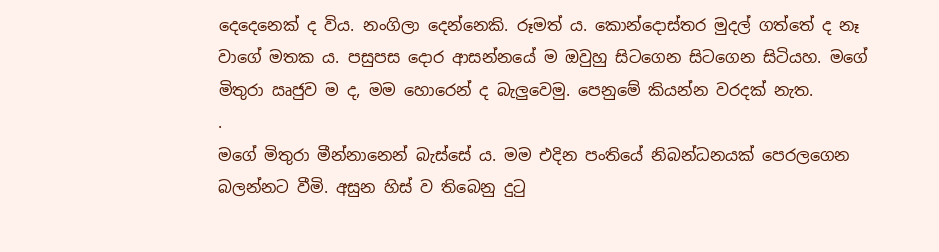දෙදෙනෙක් ද විය. නංගිලා දෙන්නෙකි. රූමත් ය. කොන්දොස්තර මුදල් ගත්තේ ද නෑ වාගේ මතක ය. පසුපස දොර ආසන්නයේ ම ඔවුහු සිටගෙන සිටගෙන සිටියහ. මගේ මිතුරා ඍජුව ම ද, මම හොරෙන් ද බැලුවෙමු. පෙනුමේ කියන්න වරදක් නැත.
.
මගේ මිතුරා මීන්නානෙන් බැස්සේ ය. මම එදින පංතියේ නිබන්ධනයක් පෙරලගෙන බලන්නට වීමි. අසුන හිස් ව තිබෙනු දුටු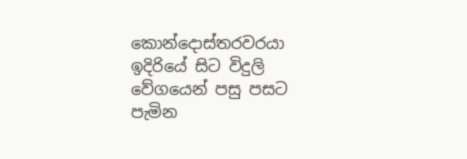කොන්දොස්තරවරයා ඉදිරියේ සිට විදුලි වේගයෙන් පසු පසට පැමින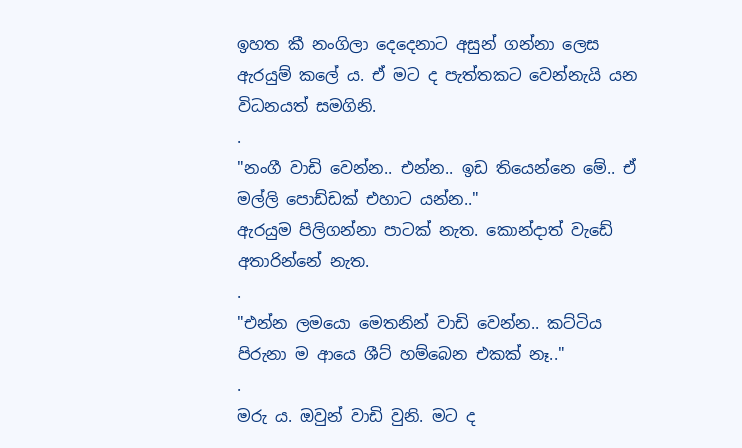ඉහත කී නංගිලා දෙදෙනාට අසුන් ගන්නා ලෙස ඇරයුම් කලේ ය. ඒ මට ද පැත්තකට වෙන්නැයි යන විධනයත් සමගිනි.
.
"නංගී වාඩි වෙන්න.. එන්න.. ඉඩ තියෙන්නෙ මේ.. ඒ මල්ලි පොඩ්ඩක් එහාට යන්න.."
ඇරයුම පිලිගන්නා පාටක් නැත. කොන්දාත් වැඩේ අතාරින්නේ නැත.
.
"එන්න ලමයො මෙතනින් වාඩි වෙන්න.. කට්ටිය පිරුනා ම ආයෙ ශීට් හම්බෙන එකක් නෑ.."
.
මරු ය. ඔවුන් වාඩි වුනි. මට ද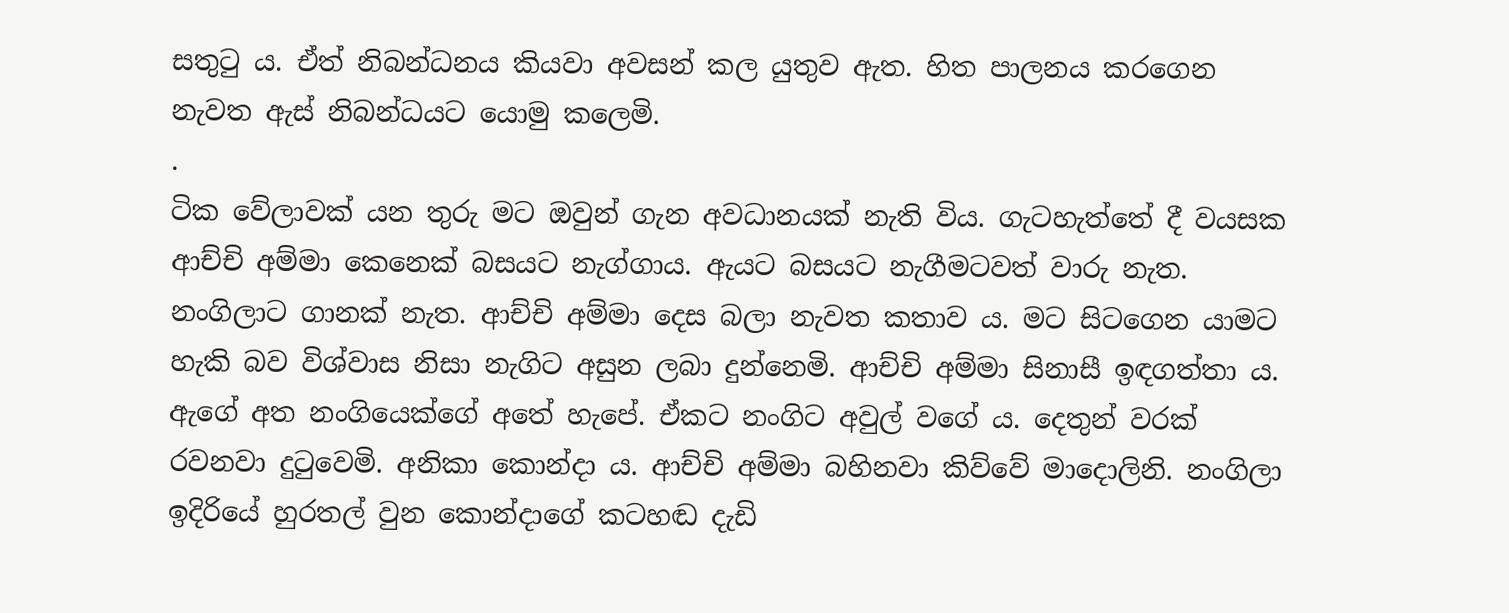සතුටු ය. ඒත් නිබන්ධනය කියවා අවසන් කල යුතුව ඇත. හිත පාලනය කරගෙන නැවත ඇස් නිබන්ධයට යොමු කලෙමි.
.
ටික වේලාවක් යන තුරු මට ඔවුන් ගැන අවධානයක් නැති විය. ගැටහැත්තේ දී වයසක ආච්චි අම්මා කෙනෙක් බසයට නැග්ගාය. ඇයට බසයට නැගීමටවත් වාරු නැත. නංගිලාට ගානක් නැත. ආච්චි අම්මා දෙස බලා නැවත කතාව ය. මට සිටගෙන යාමට හැකි බව විශ්වාස නිසා නැගිට අසුන ලබා දුන්නෙමි. ආච්චි අම්මා සිනාසී ඉඳගත්‍තා ය. ඇගේ අත නංගියෙක්ගේ අතේ හැපේ. ඒකට නංගිට අවුල් වගේ ය. දෙතුන් වරක් රවනවා දුටුවෙමි. අනිකා කොන්දා ය. ආච්චි අම්මා බහිනවා කිව්වේ මාදොලිනි. නංගිලා ඉදිරියේ හුරතල් වුන කොන්දාගේ කටහඬ දැඩි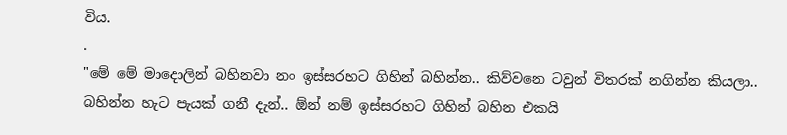විය.
.
"මේ මේ මාදොලින් බහිනවා නං ඉස්සරහට ගිහින් බහින්න.. කිව්වනෙ ටවුන් විතරක් නගින්න කියලා.. බහින්න හැට පැයක් ගනී දැන්.. ඕන් නම් ඉස්සරහට ගිහින් බහින එකයි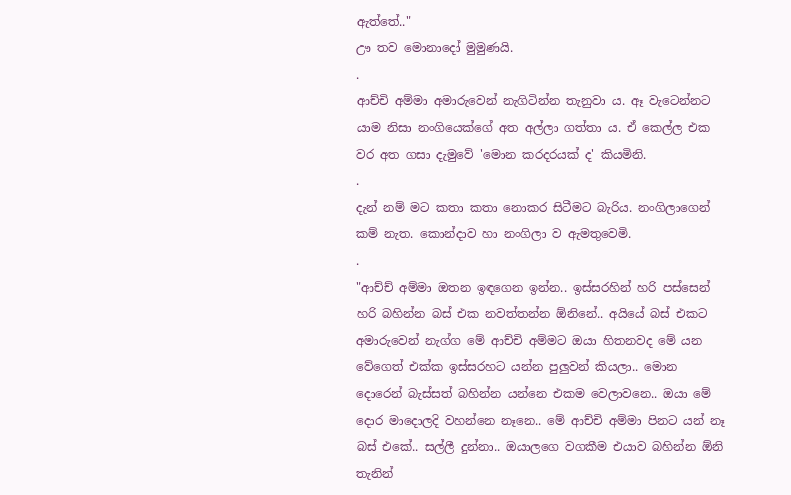ඇත්තේ.."
ඌ තව මොනාදෝ මුමුණයි.
.
ආච්චි අම්මා අමාරුවෙන් නැගිටින්න තැනුවා ය. ඈ වැටෙන්නට යාම නිසා නංගියෙක්ගේ අත අල්ලා ගත්තා ය. ඒ කෙල්ල එක වර අත ගසා දැමුවේ 'මොන කරදරයක් ද' කියමිනි.
.
දැන් නම් මට කතා කතා නොකර සිටීමට බැරිය. නංගිලාගෙන් කම් නැත. කොන්දාව හා නංගිලා ව ඇමතුවෙමි.
.
"ආච්ච් අම්මා ඔතන ඉඳගෙන ඉන්න.. ඉස්සරහින් හරි පස්සෙන් හරි බහින්න බස් එක නවත්තන්න ඕනිනේ.. අයියේ බස් එකට අමාරුවෙන් නැග්ග මේ ආච්චි අම්මට ඔයා හිතනවද මේ යන වේගෙත් එක්ක ඉස්සරහට යන්න පුලුවන් කියලා.. මොන දොරෙන් බැස්සත් බහින්න යන්නෙ එකම වෙලාවනෙ.. ඔයා මේ දොර මාදොලදි වහන්නෙ නෑනෙ.. මේ ආච්චි අම්මා පිනට යන් නෑ බස් එකේ.. සල්ලී දුන්නා.. ඔයාලගෙ වගකීම එයාව බහින්න ඕනි තැනින්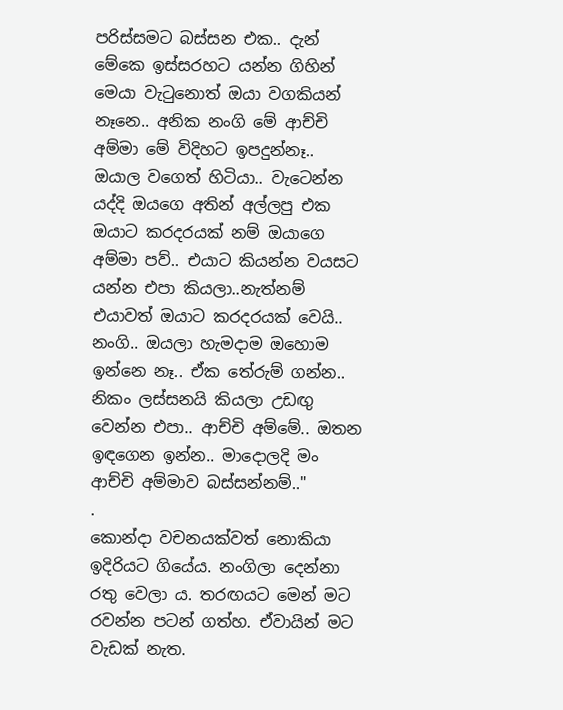පරිස්සමට බස්සන එක.. දැන් මේකෙ ඉස්සරහට යන්න ගිහින් මෙයා වැටුනොත් ඔයා වගකියන් නෑනෙ.. අනික නංගි මේ ආච්චි අම්මා මේ විදිහට ඉපදුන්නෑ.. ඔයාල වගෙත් හිටියා.. වැටෙන්න යද්දි ඔයගෙ අතින් අල්ලපු එක ඔයාට කරදරයක් නම් ඔයාගෙ අම්මා පව්.. එයාට කියන්න වයසට යන්න එපා කියලා..නැත්නම් එයාවත් ඔයාට කරදරයක් වෙයි.. නංගි.. ඔයලා හැමදාම ඔහොම ඉන්නෙ නෑ.. ඒක තේරුම් ගන්න.. නිකං ලස්සනයි කියලා උඩඟු වෙන්න එපා.. ආච්චි අම්මේ.. ඔතන ඉඳගෙන ඉන්න.. මාදොලදි මං ආච්චි අම්මාව බස්සන්නම්.."
.
කොන්දා වචනයක්වත් නොකියා ඉදිරියට ගියේය. නංගිලා දෙන්නා රතු වෙලා ය. තරඟයට මෙන් මට රවන්න පටන් ගත්හ. ඒවායින් මට වැඩක් නැත.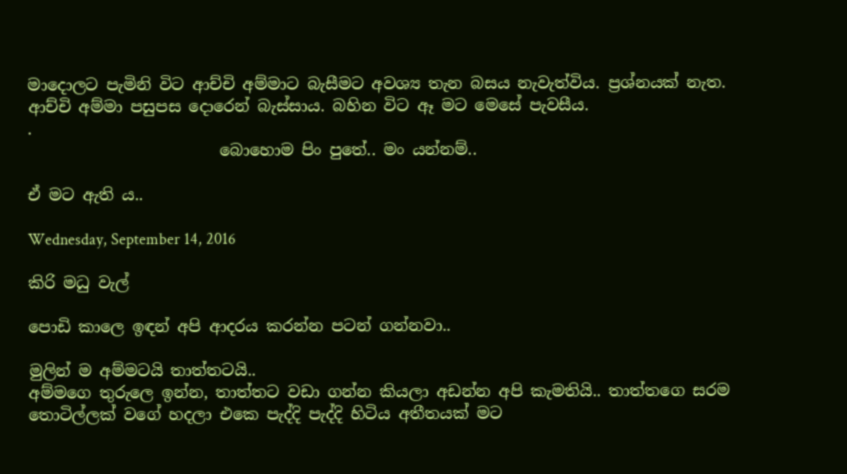මාදොලට පැමිනි විට ආච්චි අම්මාට බැසීමට අවශ්‍ය තැන බසය නැවැත්විය. ප්‍රශ්නයක් නැත. ආච්චි අම්මා පසුපස දොරෙන් බැස්සාය. බහින විට ඈ මට මෙසේ පැවසීය.
.
                        බොහොම පිං පුතේ.. මං යන්නම්..

ඒ මට ඇති ය..

Wednesday, September 14, 2016

කිරි මධු වැල්

පොඩි කාලෙ ඉඳන් අපි ආදරය කරන්න පටන් ගන්නවා..

මුලින් ම අම්මටයි තාත්තටයි..
අම්මගෙ තුරුලෙ ඉන්න, තාත්තට වඩා ගන්න කියලා අඩන්න අපි කැමතියි.. තාත්තගෙ සරම තොටිල්ලක් වගේ හදලා එකෙ පැද්දි පැද්දි හිටිය අතීතයක් මට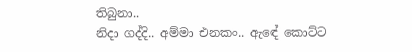තිබුනා..
නිදා ගද්දි.. අම්මා එනකං.. ඇඳේ කොට්ට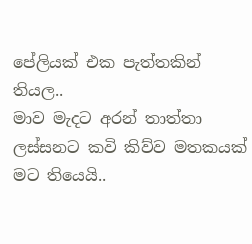පේලියක් එක පැත්තකින් තියල..
මාව මැදට අරන් තාත්තා ලස්සනට කවි කිව්ව මතකයක් මට තියෙයි..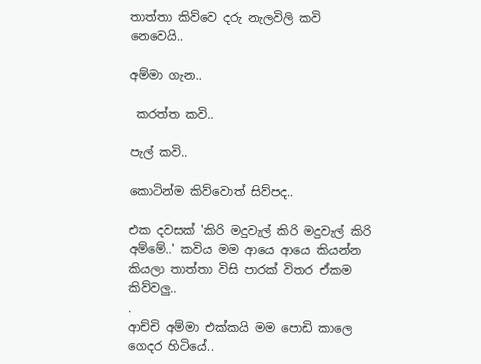තාත්තා කිව්වෙ දරු නැලවිලි කවි නෙවෙයි..

අම්මා ගැන..

 කරත්ත කවි..

පැල් කවි..

කොටින්ම කිව්වොත් සිව්පද..

එක දවසක් 'කිරි මදුවැල් කිරි මදුවැල් කිරි අම්මේ..' කවිය මම ආයෙ ආයෙ කියන්න කියලා තාත්තා විසි පාරක් විතර ඒකම කිව්වලු..
.
ආච්චි අම්මා එක්කයි මම පොඩි කාලෙ ගෙදර හිටියේ..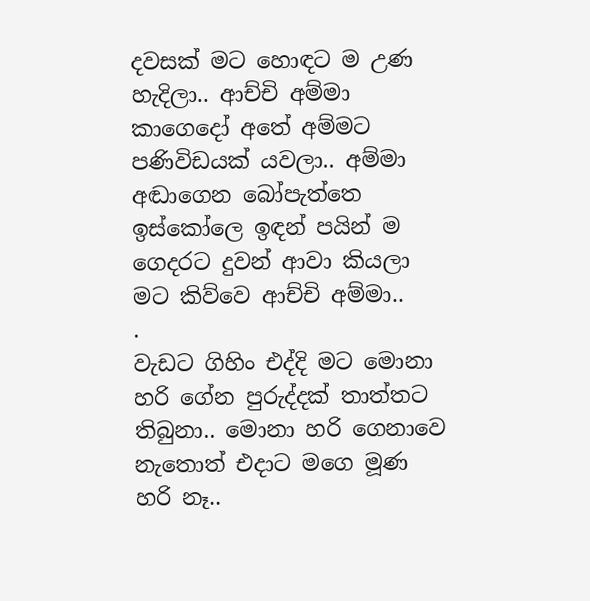දවසක් මට හොඳට ම උණ හැදිලා.. ආච්චි අම්මා කාගෙදෝ අතේ අම්මට පණිවිඩයක් යවලා.. අම්මා අඬාගෙන බෝපැත්තෙ ඉස්කෝලෙ ඉඳන් පයින් ම ගෙදරට දුවන් ආවා කියලා මට කිව්වෙ ආච්චි අම්මා..
.
වැඩට ගිහිං එද්දි මට මොනා හරි ගේන පුරුද්දක් තාත්තට තිබුනා.. මොනා හරි ගෙනාවෙ නැතොත් එදාට මගෙ මූණ හරි නෑ..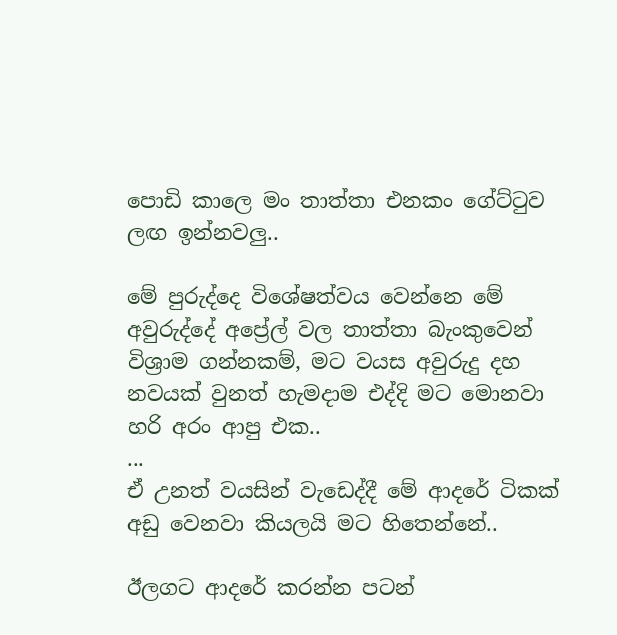පොඩි කාලෙ මං තාත්තා එනකං ගේට්ටුව ලඟ ඉන්නවලු..

මේ පුරුද්දෙ විශේෂත්වය වෙන්නෙ මේ අවුරුද්දේ අප්‍රේල් වල තාත්තා බැංකුවෙන් විශ්‍රාම ගන්නකම්, මට වයස අවුරුදු දහ නවයක් වුනත් හැමදාම එද්දි මට මොනවා හරි අරං ආපු එක..
...
ඒ උනත් වයසින් වැඩෙද්දී මේ ආදරේ ටිකක් අඩු වෙනවා කියලයි මට හිතෙන්නේ..

ඊලගට ආදරේ කරන්න පටන්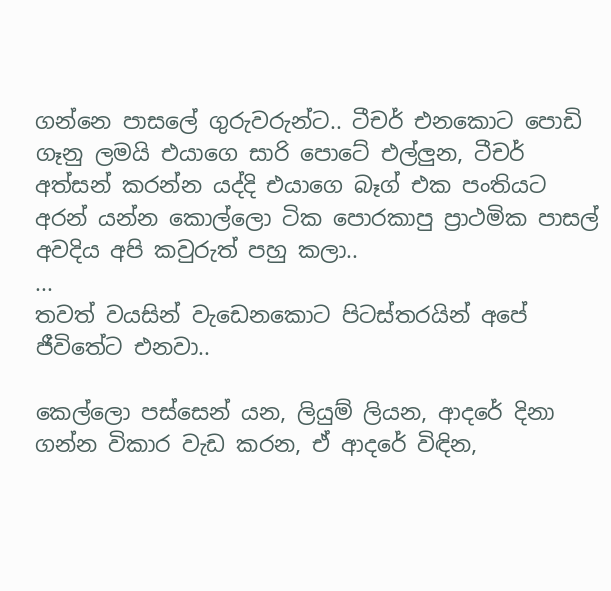ගන්නෙ පාසලේ ගුරුවරුන්ට.. ටීචර් එනකොට පොඩි ගෑනු ලමයි එයාගෙ සාරි පොටේ එල්ලුන, ටීචර් අත්සන් කරන්න යද්දි එයාගෙ බෑග් එක පංතියට අරන් යන්න කොල්ලො ටික පොරකාපු ප්‍රාථමික පාසල් අවදිය අපි කවුරුත් පහු කලා..
...
තවත් වයසින් වැඩෙනකොට පිටස්තරයින් අපේ ජීවිතේට එනවා..

කෙල්ලො පස්සෙන් යන, ලියුම් ලියන, ආදරේ දිනා ගන්න විකාර වැඩ කරන, ඒ ආදරේ විඳින,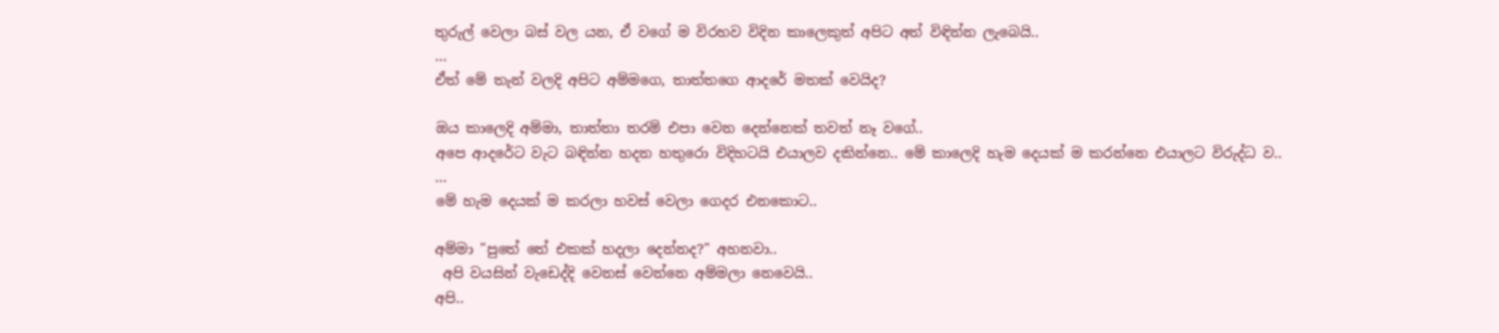තුරුල් වෙලා බස් වල යන, ඒ වගේ ම විරහව විදින කාලෙකුත් අපිට අත් විඳින්න ලැබෙයි..
...
ඒත් මේ තැන් වලදි අපිට අම්මගෙ, තාත්තගෙ ආදරේ මතක් වෙයිද?

ඔය කාලෙදි අම්මා, තාත්තා තරම් එපා වෙන දෙන්නෙක් තවත් නෑ වගේ..
අපෙ ආදරේට වැට බඳින්න හදන හතුරො විදිහටයි එයාලව දකින්නෙ.. මේ කාලෙදි හැම දෙයක් ම කරන්නෙ එයාලට විරුද්ධ ව..
...
මේ හැම දෙයක් ම කරලා හවස් වෙලා ගෙදර එනකොට..

අම්මා "පුතේ තේ එකක් හදලා දෙන්නද?" අහනවා..
 අපි වයසින් වැඩෙද්දි වෙනස් වෙන්නෙ අම්මලා නෙවෙයි..
අපි..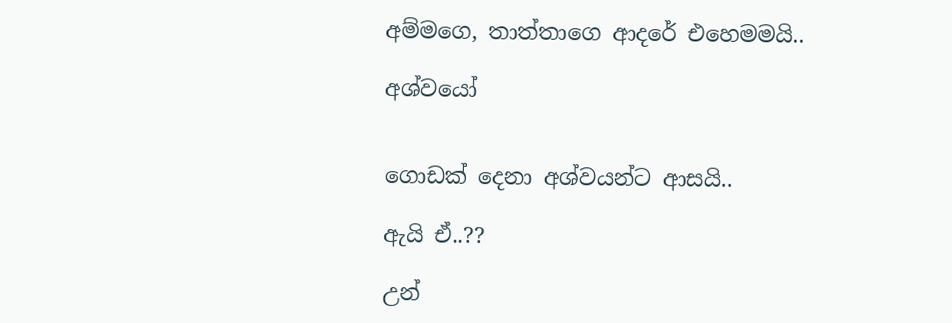අම්මගෙ, තාත්තාගෙ ආදරේ එහෙමමයි..

අශ්වයෝ


ගොඩක් දෙනා අශ්වයන්ට ආසයි..

ඇයි ඒ..??

උන්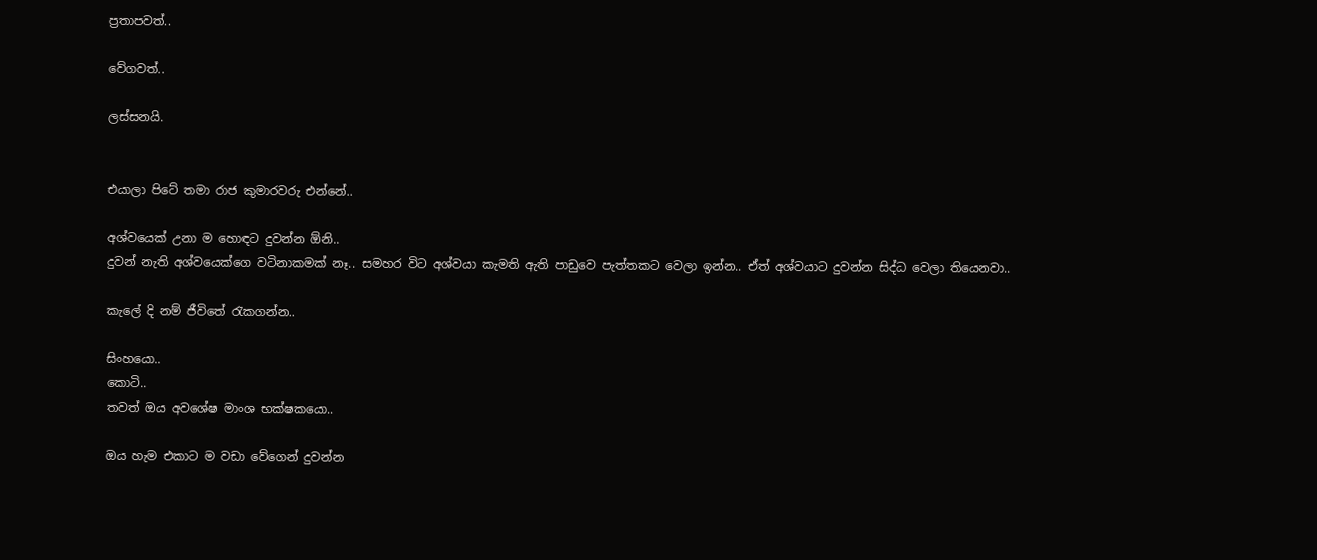ප්‍රතාපවත්..

වේගවත්..

ලස්සනයි.


එයාලා පිටේ තමා රාජ කුමාරවරු එන්නේ..

අශ්වයෙක් උනා ම හොඳට දුවන්න ඕනි..
දුවන් නැති අශ්වයෙක්ගෙ වටිනාකමක් නෑ.. සමහර විට අශ්වයා කැමති ඇති පාඩුවෙ පැත්තකට වෙලා ඉන්න.. ඒත් අශ්වයාට දුවන්න සිද්ධ වෙලා තියෙනවා..

කැලේ දි නම් ජීවිතේ රැකගන්න..

සිංහයො..
කොටි..
තවත් ඔය අවශේෂ මාංශ භක්ෂකයො..

ඔය හැම එකාට ම වඩා වේගෙන් දුවන්න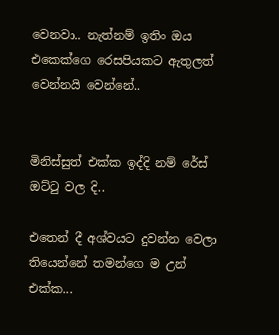වෙනවා.. නැත්නම් ඉතිං ඔය එකෙක්ගෙ රෙසපියකට ඇතුලත් වෙන්නයි වෙන්නේ..


මිනිස්සුත් එක්ක ඉද්දි නම් රේස් ඔට්ටු වල දි..

එතෙන් දී අශ්වයට දුවන්න වෙලා තියෙන්නේ තමන්ගෙ ම උන් එක්ක...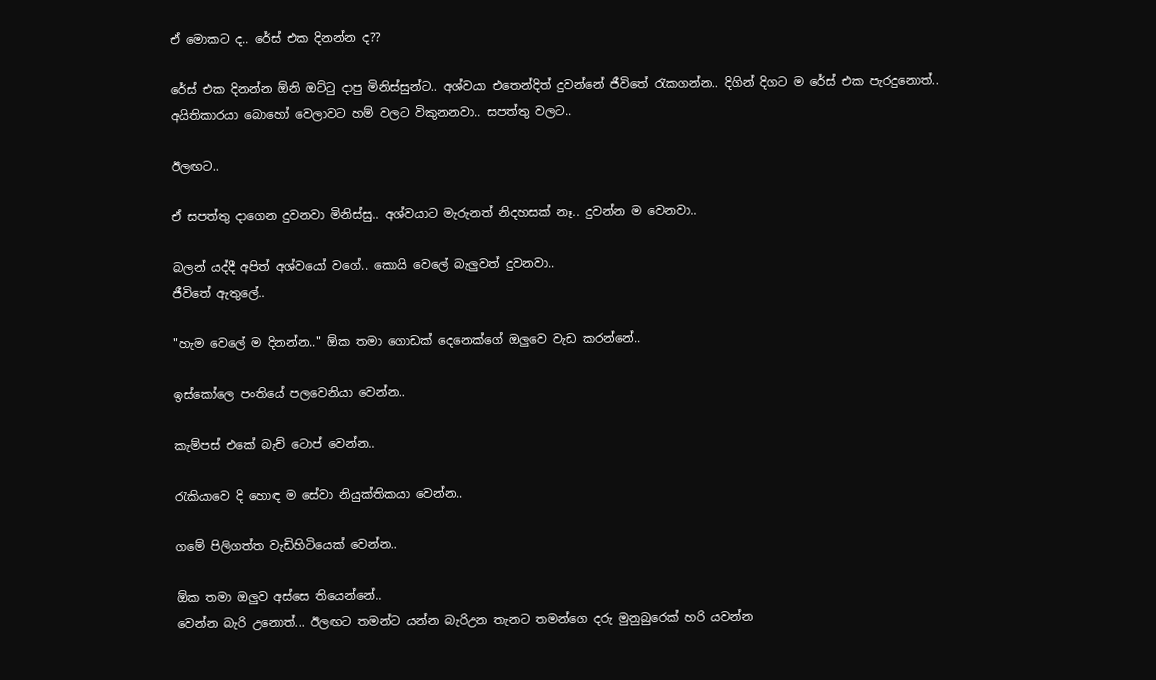ඒ මොකට ද.. රේස් එක දිනන්න ද??

රේස් එක දිනන්න ඕනි ඔට්ටු දාපු මිනිස්සුන්ට.. අශ්වයා එතෙන්දිත් දුවන්නේ ජීවිතේ රැකගන්න.. දිගින් දිගට ම රේස් එක පැරදුනොත්..
අයිතිකාරයා බොහෝ වෙලාවට හම් වලට විකුනනවා.. සපත්තු වලට..

ඊලඟට..

ඒ සපත්තු දාගෙන දුවනවා මිනිස්සු.. අශ්වයාට මැරුනත් නිදහසක් නෑ.. දුවන්න ම වෙනවා..

බලන් යද්දී අපිත් අශ්වයෝ වගේ.. කොයි වෙලේ බැලුවත් දුවනවා..
ජීවිතේ ඇතුලේ..

"හැම වෙලේ ම දිනන්න.." ඕක තමා ගොඩක් දෙනෙක්ගේ ඔලුවෙ වැඩ කරන්නේ..

ඉස්කෝලෙ පංතියේ පලවෙනියා වෙන්න..

කැම්පස් එකේ බැච් ටොප් වෙන්න..

රැකියාවෙ දි හොඳ ම සේවා නියුක්තිකයා වෙන්න..

ගමේ පිලිගත්ත වැඩිහිටියෙක් වෙන්න..

ඕක තමා ඔලුව අස්සෙ තියෙන්නේ..
වෙන්න බැරි උනොත්... ඊලඟට තමන්ට යන්න බැරිඋන තැනට තමන්ගෙ දරු මුනුබුරෙක් හරි යවන්න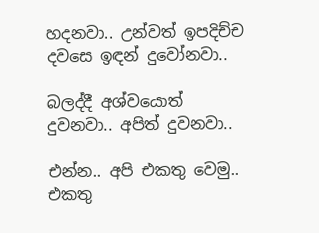හදනවා.. උන්වත් ඉපදිච්ච දවසෙ ඉඳන් දුවෝනවා..

බලද්දී අශ්වයොත් දුවනවා.. අපිත් දුවනවා..

එන්න.. අපි එකතු වෙමු.. එකතු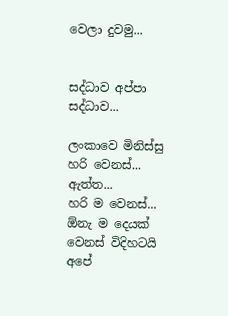වෙලා දුවමු...


සද්ධාව අප්පා සද්ධාව...

ලංකාවෙ මිනිස්සු හරි වෙනස්... ඇත්ත...
හරි ම වෙනස්... ඕනැ ම දෙයක් වෙනස් විදිහටයි අපේ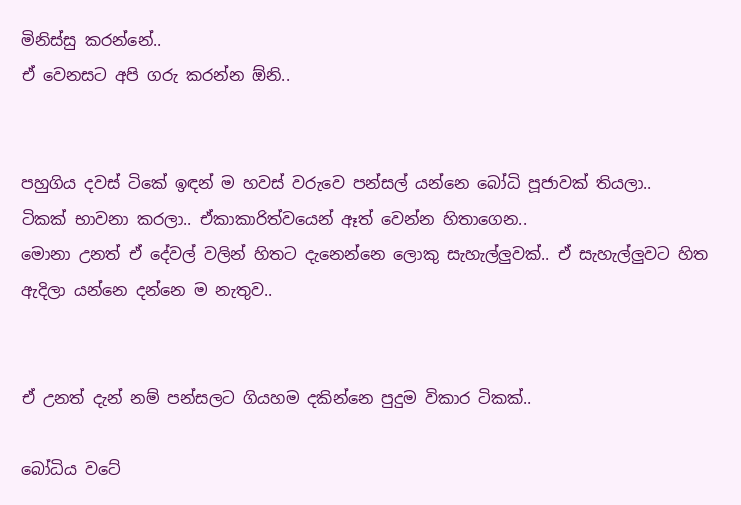මිනිස්සු කරන්නේ..
ඒ වෙනසට අපි ගරු කරන්න ඕනි..


පහුගිය දවස් ටිකේ ඉඳන් ම හවස් වරුවෙ පන්සල් යන්නෙ බෝධි පූජාවක් තියලා..
ටිකක් භාවනා කරලා.. ඒකාකාරිත්වයෙන් ඈත් වෙන්න හිතාගෙන..
මොනා උනත් ඒ දේවල් වලින් හිතට දැනෙන්නෙ ලොකු සැහැල්ලුවක්.. ඒ සැහැල්ලුවට හිත ඇදිලා යන්නෙ දන්නෙ ම නැතුව..


ඒ උනත් දැන් නම් පන්සලට ගියහම දකින්නෙ පුදුම විකාර ටිකක්..

බෝධිය වටේ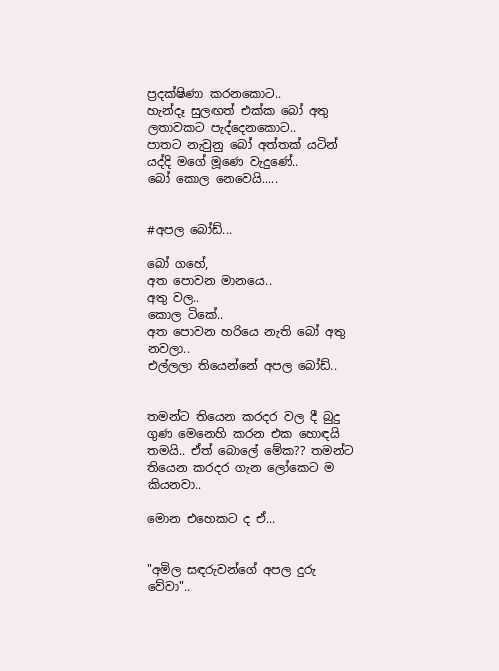ප්‍රදක්ෂිණා කරනකොට..
හැන්දෑ සුලඟත් එක්ක බෝ අතු ලතාවකට පැද්දෙනකොට..
පාතට නැවුනු බෝ අත්තක් යටින් යද්දි මගේ මූණෙ වැදුණේ..
බෝ කොල නෙවෙයි.....


#අපල බෝඩ්...

බෝ ගහේ,
අත පොවන මානයෙ..
අතු වල..
කොල ටිකේ..
අත පොවන හරියෙ නැති බෝ අතු නවලා..
එල්ලලා තියෙන්නේ අපල බෝඩ්..


තමන්ට තියෙන කරදර වල දී බුදු ගුණ මෙනෙහි කරන එක හොඳයි තමයි.. ඒත් බොලේ මේක?? තමන්ට තියෙන කරදර ගැන ලෝකෙට ම කියනවා..

මොන එහෙකට ද ඒ...


"අමිල සඳරුවන්ගේ අපල දුරු වේවා"..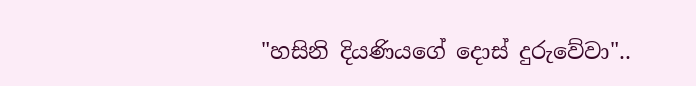"හසිනි දියණියගේ දොස් දුරුවේවා"..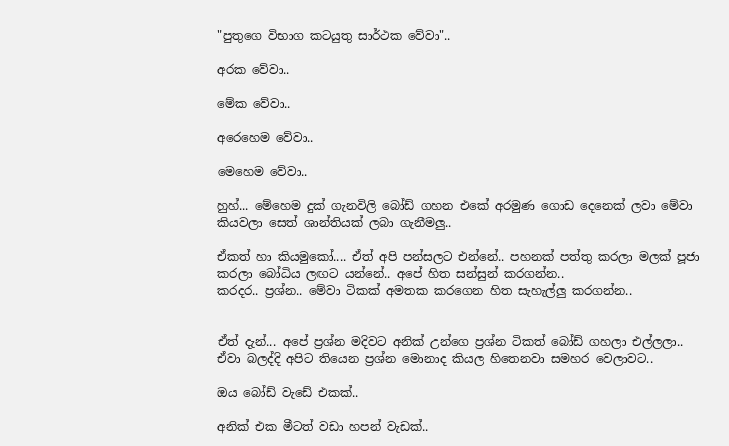"පුතුගෙ විභාග කටයුතු සාර්ථක වේවා"..

අරක වේවා..

මේක වේවා..

අරෙහෙම වේවා..

මෙහෙම වේවා..

හුහ්... මේහෙම දුක් ගැනවිලි බෝඩ් ගහන එකේ අරමුණ ගොඩ දෙනෙක් ලවා මේවා කියවලා සෙත් ශාන්තියක් ලබා ගැනීමලු..

ඒකත් හා කියමුකෝ.... ඒත් අපි පන්සලට එන්නේ.. පහනක් පත්තු කරලා මලක් පූජා කරලා බෝධිය ලඟට යන්නේ.. අපේ හිත සන්සුන් කරගන්න..
කරදර.. ප්‍රශ්න.. මේවා ටිකක් අමතක කරගෙන හිත සැහැල්ලු කරගන්න..


ඒත් දැන්... අපේ ප්‍රශ්න මදිවට අනික් උන්ගෙ ප්‍රශ්න ටිකත් බෝඩ් ගහලා එල්ලලා.. ඒවා බලද්දි අපිට තියෙන ප්‍රශ්න මොනාද කියල හිතෙනවා සමහර වෙලාවට..

ඔය බෝඩ් වැඩේ එකක්..

අනික් එක මීටත් වඩා හපන් වැඩක්..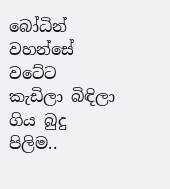බෝධින් වහන්සේ වටේට
කැඩිලා බිඳිලා ගිය බුදු පිලිම..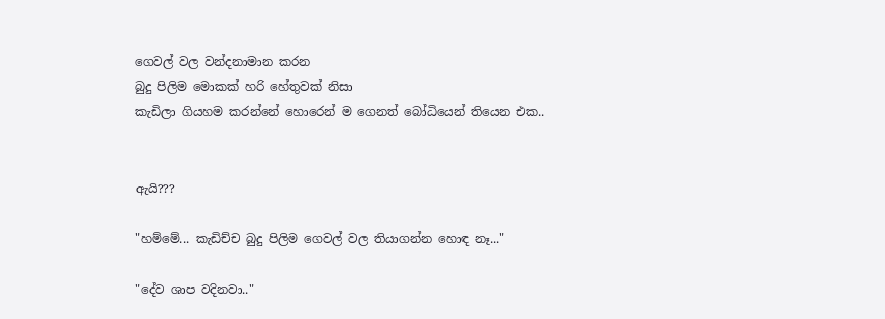ගෙවල් වල වන්දනාමාන කරන
බුදු පිලිම මොකක් හරි හේතුවක් නිසා
කැඩිලා ගියහම කරන්නේ හොරෙන් ම ගෙනත් බෝධියෙන් තියෙන එක..


ඇයි???

"හම්මේ... කැඩිච්ච බුදු පිලිම ගෙවල් වල තියාගන්න හොඳ නෑ..."

"දේව ශාප වදිනවා.."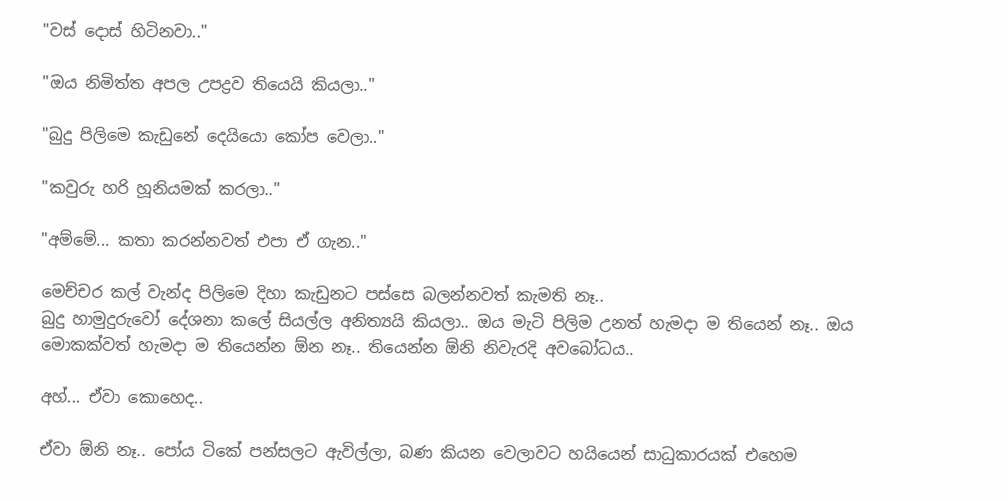"වස් දොස් හිටිනවා.."

"ඔය නිමිත්ත අපල උපද්‍රව තියෙයි කියලා.."

"බුදු පිලිමෙ කැඩුනේ දෙයියො කෝප වෙලා.."

"කවුරු හරි හූනියමක් කරලා.."

"අම්මේ... කතා කරන්නවත් එපා ඒ ගැන.."

මෙච්චර කල් වැන්ද පිලිමෙ දිහා කැඩුනට පස්සෙ බලන්නවත් කැමති නෑ..
බුදු හාමුදුරුවෝ දේශනා කලේ සියල්ල අනිත්‍යයි කියලා.. ඔය මැටි පිලිම උනත් හැමදා ම තියෙන් නෑ.. ඔය මොකක්වත් හැමදා ම තියෙන්න ඕන නෑ.. තියෙන්න ඕනි නිවැරදි අවබෝධය..

අහ්... ඒවා කොහෙද..

ඒවා ඕනි නෑ.. පෝය ටිකේ පන්සලට ඇවිල්ලා, බණ කියන වෙලාවට හයියෙන් සාධුකාරයක් එහෙම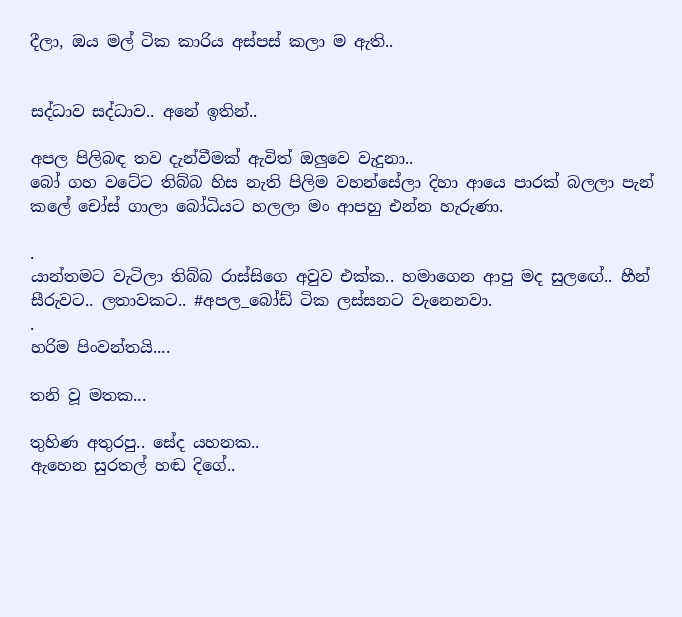දීලා, ඔය මල් ටික කාරිය අස්පස් කලා ම ඇති..


සද්ධාව සද්ධාව.. අනේ ඉතින්..

අපල පිලිබඳ තව දැන්වීමක් ඇවිත් ඔලුවෙ වැදුනා..
බෝ ගහ වටේට තිබ්බ හිස නැති පිලිම වහන්සේලා දිහා ආයෙ පාරක් බලලා පැන් කලේ චෝස් ගාලා බෝධියට හලලා මං ආපහු එන්න හැරුණා.

.
යාන්තමට වැටිලා තිබ්බ රාස්සිගෙ අවුව එක්ක.. හමාගෙන ආපු මද සුලඟේ.. හීන් සීරුවට.. ලතාවකට.. #අපල_බෝඩ් ටික ලස්සනට වැනෙනවා.
.
හරිම පිංවන්තයි....

තනි වූ මතක...

තුහිණ අතුරපු.. සේද යහනක..
ඇහෙන සුරතල් හඬ දිගේ..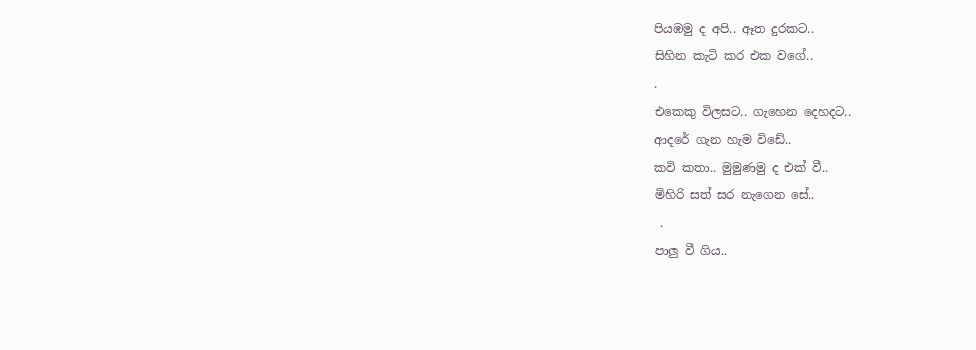පියඹමු ද අපි.. ඈත දුරකට..
සිහින කැටි කර එක වගේ..
.
එකෙකු විලසට.. ගැහෙන දෙහදට..
ආදරේ ගැන හැම විඩේ..
කවි කතා.. මුමුණමු ද එක් වී..
මිහිරි සත් සර නැගෙන සේ..
 .
පාලු වී ගිය..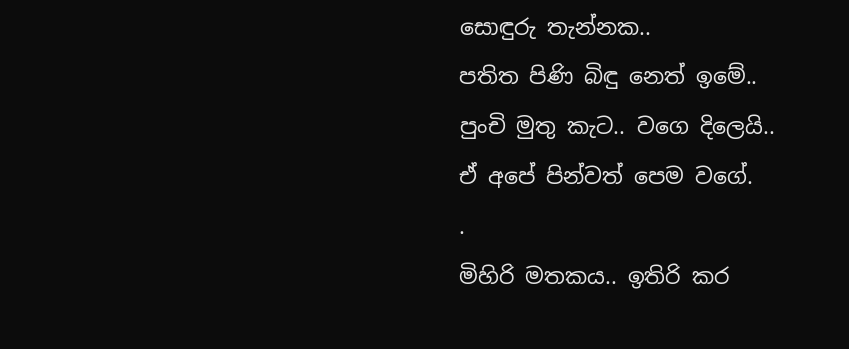සොඳුරු තැන්නක..
පතිත පිණි බිඳු නෙත් ඉමේ..
පුංචි මුතු කැට.. වගෙ දිලෙයි..
ඒ අපේ පින්වත් පෙම වගේ.
.
මිහිරි මතකය.. ඉතිරි කර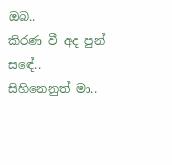ඔබ..
කිරණ වී අද පුන් සඳේ..
සිහිනෙනුත් මා..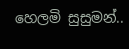හෙලමි සුසුමන්..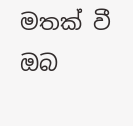මතක් වී ඔබ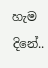හැම දිනේ..